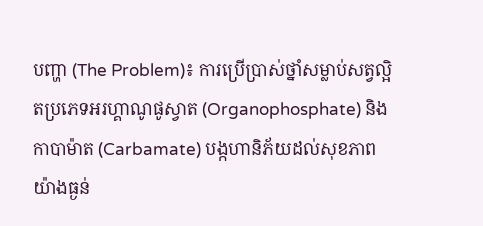បញ្ហា (The Problem)៖ ការប្រើប្រាស់ថ្នាំសម្លាប់សត្វល្អិតប្រភេទអរហ្គាណូផូស្វាត (Organophosphate) និងកាបាម៉ាត (Carbamate) បង្កហានិភ័យដល់សុខភាពយ៉ាងធ្ងន់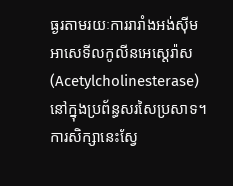ធ្ងរតាមរយៈការរារាំងអង់ស៊ីមអាសេទីលកូលីនអេស្តេរ៉ាស (Acetylcholinesterase) នៅក្នុងប្រព័ន្ធសរសៃប្រសាទ។ ការសិក្សានេះស្វែ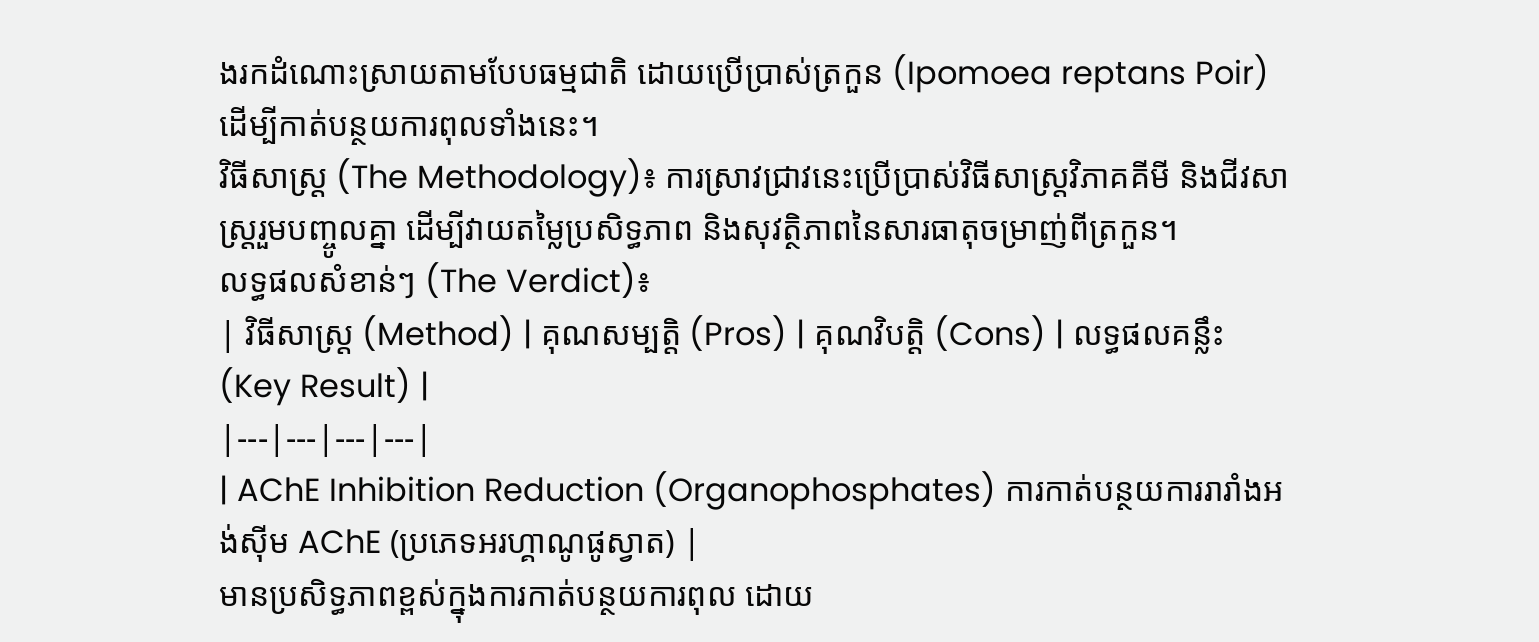ងរកដំណោះស្រាយតាមបែបធម្មជាតិ ដោយប្រើប្រាស់ត្រកួន (Ipomoea reptans Poir) ដើម្បីកាត់បន្ថយការពុលទាំងនេះ។
វិធីសាស្ត្រ (The Methodology)៖ ការស្រាវជ្រាវនេះប្រើប្រាស់វិធីសាស្ត្រវិភាគគីមី និងជីវសាស្ត្ររួមបញ្ចូលគ្នា ដើម្បីវាយតម្លៃប្រសិទ្ធភាព និងសុវត្ថិភាពនៃសារធាតុចម្រាញ់ពីត្រកួន។
លទ្ធផលសំខាន់ៗ (The Verdict)៖
| វិធីសាស្ត្រ (Method) | គុណសម្បត្តិ (Pros) | គុណវិបត្តិ (Cons) | លទ្ធផលគន្លឹះ (Key Result) |
|---|---|---|---|
| AChE Inhibition Reduction (Organophosphates) ការកាត់បន្ថយការរារាំងអង់ស៊ីម AChE (ប្រភេទអរហ្គាណូផូស្វាត) |
មានប្រសិទ្ធភាពខ្ពស់ក្នុងការកាត់បន្ថយការពុល ដោយ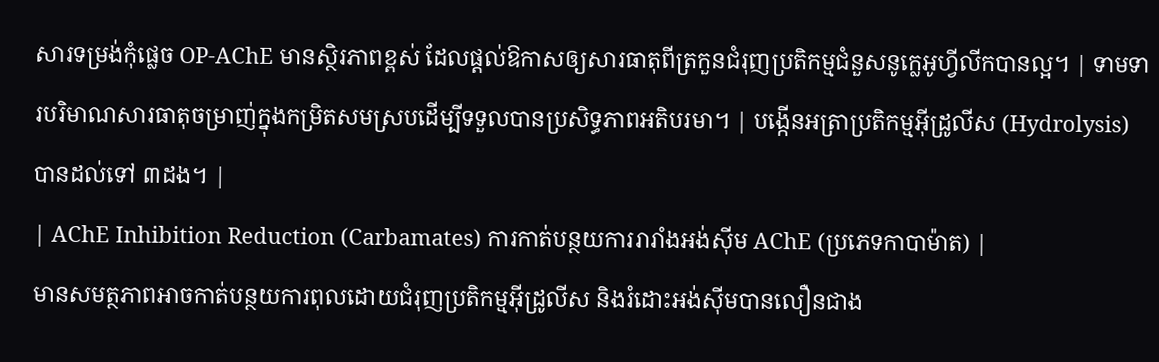សារទម្រង់កុំផ្លេច OP-AChE មានស្ថិរភាពខ្ពស់ ដែលផ្តល់ឱកាសឲ្យសារធាតុពីត្រកួនជំរុញប្រតិកម្មជំនួសនូក្លេអូហ្វីលីកបានល្អ។ | ទាមទារបរិមាណសារធាតុចម្រាញ់ក្នុងកម្រិតសមស្របដើម្បីទទួលបានប្រសិទ្ធភាពអតិបរមា។ | បង្កើនអត្រាប្រតិកម្មអ៊ីដ្រូលីស (Hydrolysis) បានដល់ទៅ ៣ដង។ |
| AChE Inhibition Reduction (Carbamates) ការកាត់បន្ថយការរារាំងអង់ស៊ីម AChE (ប្រភេទកាបាម៉ាត) |
មានសមត្ថភាពអាចកាត់បន្ថយការពុលដោយជំរុញប្រតិកម្មអ៊ីដ្រូលីស និងរំដោះអង់ស៊ីមបានលឿនជាង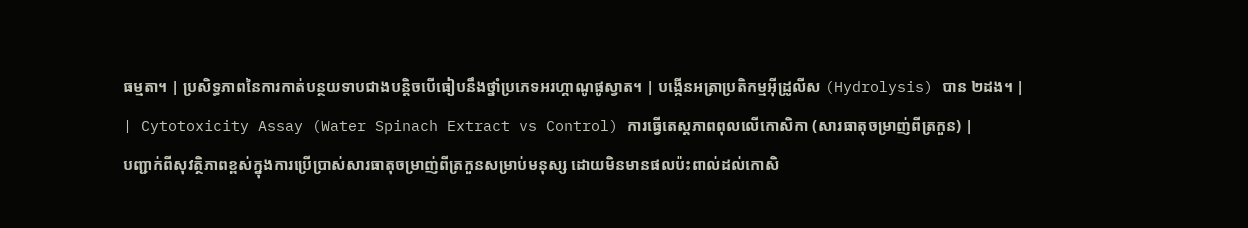ធម្មតា។ | ប្រសិទ្ធភាពនៃការកាត់បន្ថយទាបជាងបន្តិចបើធៀបនឹងថ្នាំប្រភេទអរហ្គាណូផូស្វាត។ | បង្កើនអត្រាប្រតិកម្មអ៊ីដ្រូលីស (Hydrolysis) បាន ២ដង។ |
| Cytotoxicity Assay (Water Spinach Extract vs Control) ការធ្វើតេស្តភាពពុលលើកោសិកា (សារធាតុចម្រាញ់ពីត្រកួន) |
បញ្ជាក់ពីសុវត្ថិភាពខ្ពស់ក្នុងការប្រើប្រាស់សារធាតុចម្រាញ់ពីត្រកួនសម្រាប់មនុស្ស ដោយមិនមានផលប៉ះពាល់ដល់កោសិ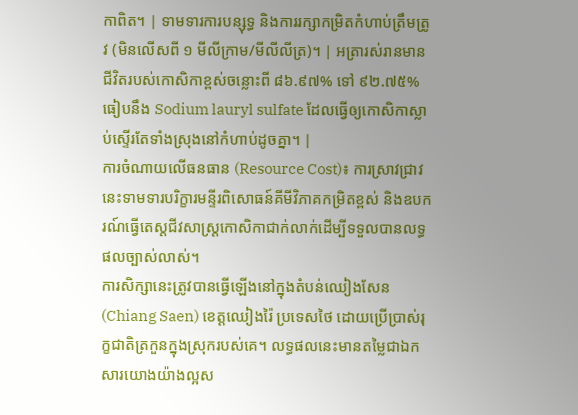កាពិត។ | ទាមទារការបន្សុទ្ធ និងការរក្សាកម្រិតកំហាប់ត្រឹមត្រូវ (មិនលើសពី ១ មីលីក្រាម/មីលីលីត្រ)។ | អត្រារស់រានមានជីវិតរបស់កោសិកាខ្ពស់ចន្លោះពី ៨៦.៩៧% ទៅ ៩២.៧៥% ធៀបនឹង Sodium lauryl sulfate ដែលធ្វើឲ្យកោសិកាស្លាប់ស្ទើរតែទាំងស្រុងនៅកំហាប់ដូចគ្នា។ |
ការចំណាយលើធនធាន (Resource Cost)៖ ការស្រាវជ្រាវនេះទាមទារបរិក្ខារមន្ទីរពិសោធន៍គីមីវិភាគកម្រិតខ្ពស់ និងឧបករណ៍ធ្វើតេស្តជីវសាស្ត្រកោសិកាជាក់លាក់ដើម្បីទទួលបានលទ្ធផលច្បាស់លាស់។
ការសិក្សានេះត្រូវបានធ្វើឡើងនៅក្នុងតំបន់ឈៀងសែន (Chiang Saen) ខេត្តឈៀងរ៉ៃ ប្រទេសថៃ ដោយប្រើប្រាស់រុក្ខជាតិត្រកួនក្នុងស្រុករបស់គេ។ លទ្ធផលនេះមានតម្លៃជាឯកសារយោងយ៉ាងល្អស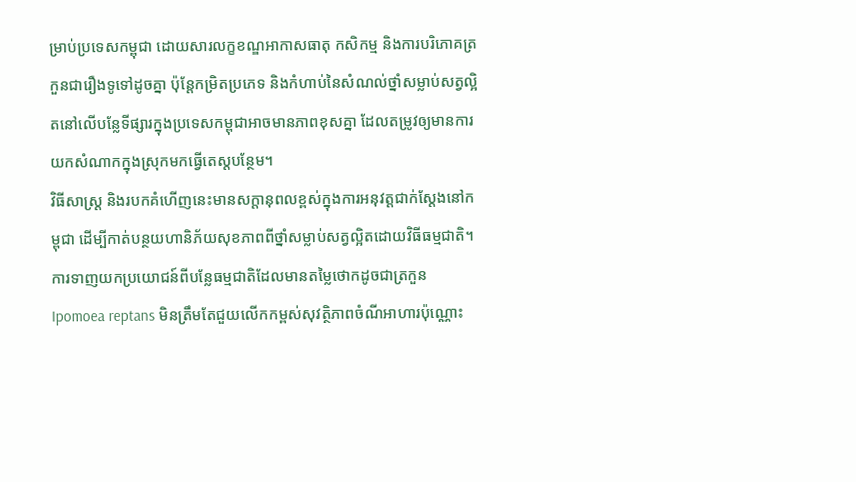ម្រាប់ប្រទេសកម្ពុជា ដោយសារលក្ខខណ្ឌអាកាសធាតុ កសិកម្ម និងការបរិភោគត្រកួនជារឿងទូទៅដូចគ្នា ប៉ុន្តែកម្រិតប្រភេទ និងកំហាប់នៃសំណល់ថ្នាំសម្លាប់សត្វល្អិតនៅលើបន្លែទីផ្សារក្នុងប្រទេសកម្ពុជាអាចមានភាពខុសគ្នា ដែលតម្រូវឲ្យមានការយកសំណាកក្នុងស្រុកមកធ្វើតេស្តបន្ថែម។
វិធីសាស្ត្រ និងរបកគំហើញនេះមានសក្តានុពលខ្ពស់ក្នុងការអនុវត្តជាក់ស្តែងនៅកម្ពុជា ដើម្បីកាត់បន្ថយហានិភ័យសុខភាពពីថ្នាំសម្លាប់សត្វល្អិតដោយវិធីធម្មជាតិ។
ការទាញយកប្រយោជន៍ពីបន្លែធម្មជាតិដែលមានតម្លៃថោកដូចជាត្រកួន Ipomoea reptans មិនត្រឹមតែជួយលើកកម្ពស់សុវត្ថិភាពចំណីអាហារប៉ុណ្ណោះ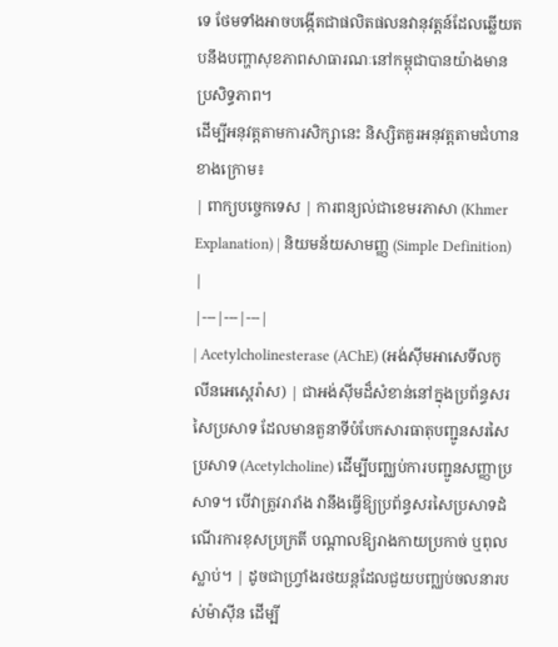ទេ ថែមទាំងអាចបង្កើតជាផលិតផលនវានុវត្តន៍ដែលឆ្លើយតបនឹងបញ្ហាសុខភាពសាធារណៈនៅកម្ពុជាបានយ៉ាងមានប្រសិទ្ធភាព។
ដើម្បីអនុវត្តតាមការសិក្សានេះ និស្សិតគួរអនុវត្តតាមជំហានខាងក្រោម៖
| ពាក្យបច្ចេកទេស | ការពន្យល់ជាខេមរភាសា (Khmer Explanation) | និយមន័យសាមញ្ញ (Simple Definition) |
|---|---|---|
| Acetylcholinesterase (AChE) (អង់ស៊ីមអាសេទីលកូលីនអេស្តេរ៉ាស) | ជាអង់ស៊ីមដ៏សំខាន់នៅក្នុងប្រព័ន្ធសរសៃប្រសាទ ដែលមានតួនាទីបំបែកសារធាតុបញ្ជូនសរសៃប្រសាទ (Acetylcholine) ដើម្បីបញ្ឈប់ការបញ្ជូនសញ្ញាប្រសាទ។ បើវាត្រូវរារាំង វានឹងធ្វើឱ្យប្រព័ន្ធសរសៃប្រសាទដំណើរការខុសប្រក្រតី បណ្តាលឱ្យរាងកាយប្រកាច់ ឬពុលស្លាប់។ | ដូចជាហ្វ្រាំងរថយន្តដែលជួយបញ្ឈប់ចលនារបស់ម៉ាស៊ីន ដើម្បី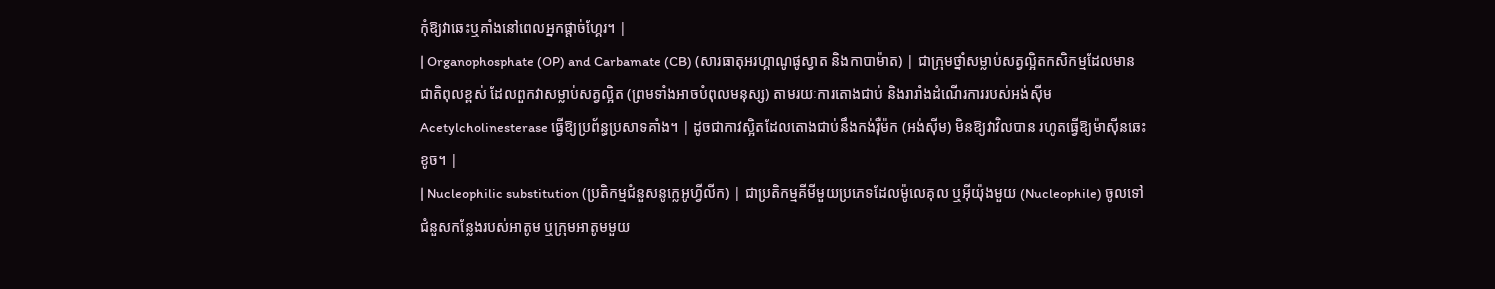កុំឱ្យវាឆេះឬគាំងនៅពេលអ្នកផ្តាច់ហ្គែរ។ |
| Organophosphate (OP) and Carbamate (CB) (សារធាតុអរហ្គាណូផូស្វាត និងកាបាម៉ាត) | ជាក្រុមថ្នាំសម្លាប់សត្វល្អិតកសិកម្មដែលមានជាតិពុលខ្ពស់ ដែលពួកវាសម្លាប់សត្វល្អិត (ព្រមទាំងអាចបំពុលមនុស្ស) តាមរយៈការតោងជាប់ និងរារាំងដំណើរការរបស់អង់ស៊ីម Acetylcholinesterase ធ្វើឱ្យប្រព័ន្ធប្រសាទគាំង។ | ដូចជាកាវស្អិតដែលតោងជាប់នឹងកង់រ៉ឺម៉ក (អង់ស៊ីម) មិនឱ្យវាវិលបាន រហូតធ្វើឱ្យម៉ាស៊ីនឆេះខូច។ |
| Nucleophilic substitution (ប្រតិកម្មជំនួសនូក្លេអូហ្វីលីក) | ជាប្រតិកម្មគីមីមួយប្រភេទដែលម៉ូលេគុល ឬអ៊ីយ៉ុងមួយ (Nucleophile) ចូលទៅជំនួសកន្លែងរបស់អាតូម ឬក្រុមអាតូមមួយ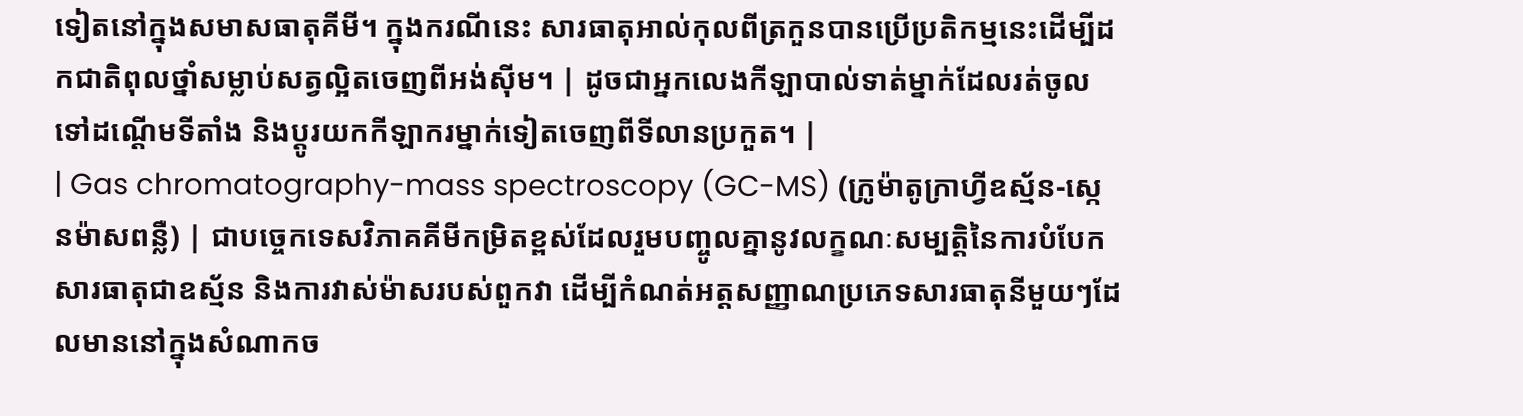ទៀតនៅក្នុងសមាសធាតុគីមី។ ក្នុងករណីនេះ សារធាតុអាល់កុលពីត្រកួនបានប្រើប្រតិកម្មនេះដើម្បីដកជាតិពុលថ្នាំសម្លាប់សត្វល្អិតចេញពីអង់ស៊ីម។ | ដូចជាអ្នកលេងកីឡាបាល់ទាត់ម្នាក់ដែលរត់ចូលទៅដណ្តើមទីតាំង និងប្តូរយកកីឡាករម្នាក់ទៀតចេញពីទីលានប្រកួត។ |
| Gas chromatography-mass spectroscopy (GC-MS) (ក្រូម៉ាតូក្រាហ្វីឧស្ម័ន-ស្កេនម៉ាសពន្លឺ) | ជាបច្ចេកទេសវិភាគគីមីកម្រិតខ្ពស់ដែលរួមបញ្ចូលគ្នានូវលក្ខណៈសម្បត្តិនៃការបំបែកសារធាតុជាឧស្ម័ន និងការវាស់ម៉ាសរបស់ពួកវា ដើម្បីកំណត់អត្តសញ្ញាណប្រភេទសារធាតុនីមួយៗដែលមាននៅក្នុងសំណាកច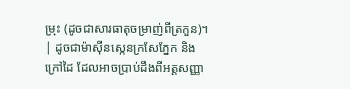ម្រុះ (ដូចជាសារធាតុចម្រាញ់ពីត្រកួន)។ | ដូចជាម៉ាស៊ីនស្កេនក្រសែភ្នែក និងក្រៅដៃ ដែលអាចប្រាប់ដឹងពីអត្តសញ្ញា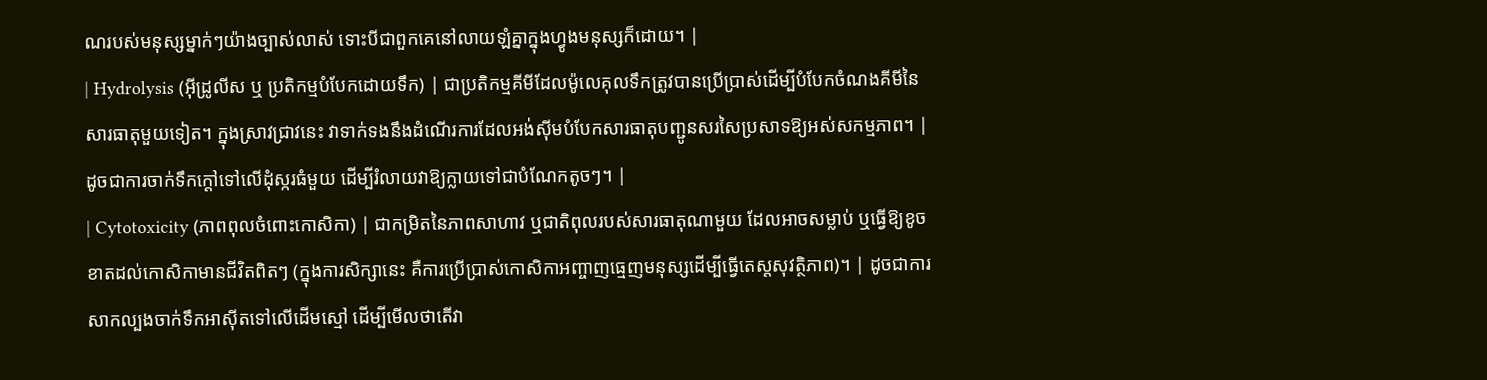ណរបស់មនុស្សម្នាក់ៗយ៉ាងច្បាស់លាស់ ទោះបីជាពួកគេនៅលាយឡំគ្នាក្នុងហ្វូងមនុស្សក៏ដោយ។ |
| Hydrolysis (អ៊ីដ្រូលីស ឬ ប្រតិកម្មបំបែកដោយទឹក) | ជាប្រតិកម្មគីមីដែលម៉ូលេគុលទឹកត្រូវបានប្រើប្រាស់ដើម្បីបំបែកចំណងគីមីនៃសារធាតុមួយទៀត។ ក្នុងស្រាវជ្រាវនេះ វាទាក់ទងនឹងដំណើរការដែលអង់ស៊ីមបំបែកសារធាតុបញ្ជូនសរសៃប្រសាទឱ្យអស់សកម្មភាព។ | ដូចជាការចាក់ទឹកក្ដៅទៅលើដុំស្ករធំមួយ ដើម្បីរំលាយវាឱ្យក្លាយទៅជាបំណែកតូចៗ។ |
| Cytotoxicity (ភាពពុលចំពោះកោសិកា) | ជាកម្រិតនៃភាពសាហាវ ឬជាតិពុលរបស់សារធាតុណាមួយ ដែលអាចសម្លាប់ ឬធ្វើឱ្យខូចខាតដល់កោសិកាមានជីវិតពិតៗ (ក្នុងការសិក្សានេះ គឺការប្រើប្រាស់កោសិកាអញ្ចាញធ្មេញមនុស្សដើម្បីធ្វើតេស្តសុវត្ថិភាព)។ | ដូចជាការសាកល្បងចាក់ទឹកអាស៊ីតទៅលើដើមស្មៅ ដើម្បីមើលថាតើវា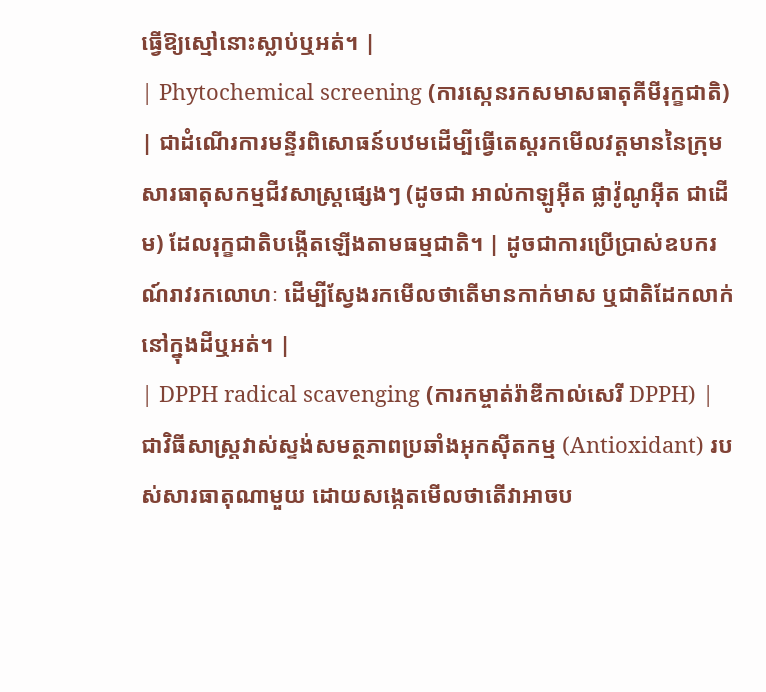ធ្វើឱ្យស្មៅនោះស្លាប់ឬអត់។ |
| Phytochemical screening (ការស្កេនរកសមាសធាតុគីមីរុក្ខជាតិ) | ជាដំណើរការមន្ទីរពិសោធន៍បឋមដើម្បីធ្វើតេស្តរកមើលវត្តមាននៃក្រុមសារធាតុសកម្មជីវសាស្រ្តផ្សេងៗ (ដូចជា អាល់កាឡូអ៊ីត ផ្លាវ៉ូណូអ៊ីត ជាដើម) ដែលរុក្ខជាតិបង្កើតឡើងតាមធម្មជាតិ។ | ដូចជាការប្រើប្រាស់ឧបករណ៍រាវរកលោហៈ ដើម្បីស្វែងរកមើលថាតើមានកាក់មាស ឬជាតិដែកលាក់នៅក្នុងដីឬអត់។ |
| DPPH radical scavenging (ការកម្ចាត់រ៉ាឌីកាល់សេរី DPPH) | ជាវិធីសាស្ត្រវាស់ស្ទង់សមត្ថភាពប្រឆាំងអុកស៊ីតកម្ម (Antioxidant) របស់សារធាតុណាមួយ ដោយសង្កេតមើលថាតើវាអាចប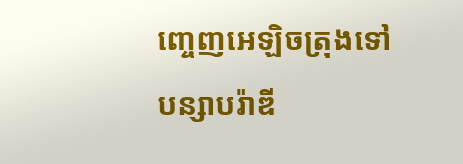ញ្ចេញអេឡិចត្រុងទៅបន្សាបរ៉ាឌី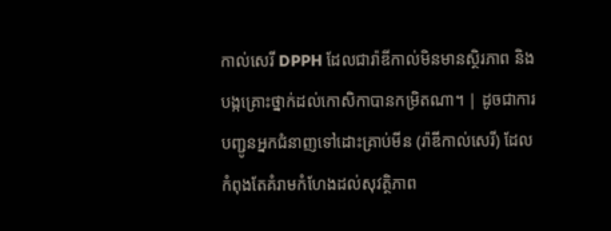កាល់សេរី DPPH ដែលជារ៉ាឌីកាល់មិនមានស្ថិរភាព និងបង្កគ្រោះថ្នាក់ដល់កោសិកាបានកម្រិតណា។ | ដូចជាការបញ្ជូនអ្នកជំនាញទៅដោះគ្រាប់មីន (រ៉ាឌីកាល់សេរី) ដែលកំពុងតែគំរាមកំហែងដល់សុវត្ថិភាព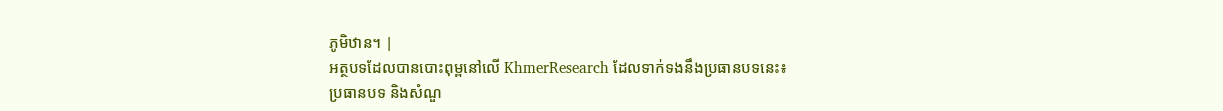ភូមិឋាន។ |
អត្ថបទដែលបានបោះពុម្ពនៅលើ KhmerResearch ដែលទាក់ទងនឹងប្រធានបទនេះ៖
ប្រធានបទ និងសំណួ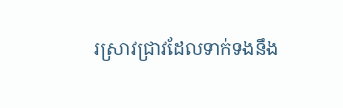រស្រាវជ្រាវដែលទាក់ទងនឹង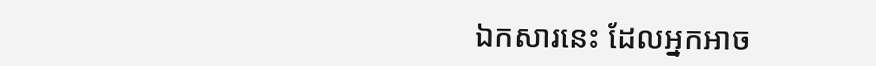ឯកសារនេះ ដែលអ្នកអាច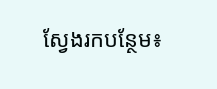ស្វែងរកបន្ថែម៖